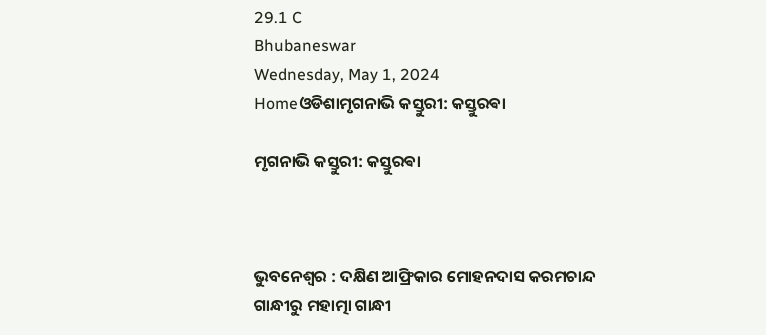29.1 C
Bhubaneswar
Wednesday, May 1, 2024
Homeଓଡିଶାମୃଗନାଭି କସ୍ତୁରୀ: କସ୍ତୁରଵା

ମୃଗନାଭି କସ୍ତୁରୀ: କସ୍ତୁରଵା



ଭୁବନେଶ୍ୱର : ଦକ୍ଷିଣ ଆଫ୍ରିକାର ମୋହନଦାସ କରମଚାନ୍ଦ ଗାନ୍ଧୀରୁ ମହାତ୍ମା ଗାନ୍ଧୀ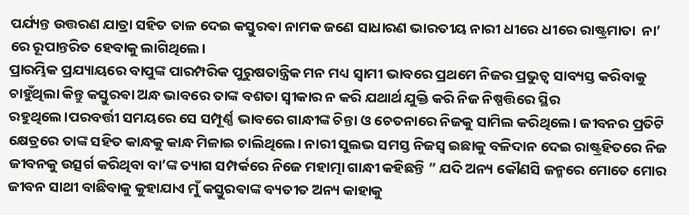ପର୍ଯ୍ୟନ୍ତ ଉତ୍ତରଣ ଯାତ୍ରା ସହିତ ତାଳ ଦେଇ କସ୍ତୁରଵା ନାମକ ଜଣେ ସାଧାରଣ ଭାରତୀୟ ନାରୀ ଧୀରେ ଧୀରେ ରାଷ୍ଟ୍ରମାତା  ନା’ ରେ ରୂପାନ୍ତରିତ ହେବାକୁ ଲାଗିଥିଲେ।
ପ୍ରାରମ୍ଭିକ ପ୍ରଯ୍ୟାୟରେ ବାପୁଙ୍କ ପାରମ୍ପରିକ ପୁରୁଷତାନ୍ତ୍ରିକ ମନ ମଧ୍ୟ ସ୍ୱାମୀ ଭାବରେ ପ୍ରଥମେ ନିଜର ପ୍ରଭୁତ୍ୱ ସାବ୍ୟସ୍ତ କରିବାକୁ ଚାହୁଁଥିଲା କିନ୍ତୁ କସ୍ତୁରଵା ଅନ୍ଧ ଭାବରେ ତାଙ୍କ ବଶତା ସ୍ୱୀକାର ନ କରି ଯଥାର୍ଥ ଯୁକ୍ତି କରି ନିଜ ନିଷ୍ପତ୍ତିରେ ସ୍ଥିର ରହୁଥିଲେ।ପରବର୍ତ୍ତୀ ସମୟରେ ସେ ସମ୍ପୂର୍ଣ୍ଣ ଭାବରେ ଗାନ୍ଧୀଙ୍କ ଚିନ୍ତା ଓ ଚେତନାରେ ନିଜକୁ ସାମିଲ କରିଥିଲେ। ଜୀବନର ପ୍ରତିଟି କ୍ଷେତ୍ରରେ ତାଙ୍କ ସହିତ କାନ୍ଧକୁ କାନ୍ଧ ମିଳାଇ ଚାଲିଥିଲେ। ନାରୀ ସୁଲଭ ସମସ୍ତ ନିଜସ୍ୱ ଇଛାକୁ ବଳିଦାନ ଦେଇ ରାଷ୍ଟ୍ରହିତରେ ନିଜ ଜୀବନକୁ ଉତ୍ସର୍ଗ କରିଥିବା ବା’ଙ୍କ ତ୍ୟାଗ ସମ୍ପର୍କରେ ନିଜେ ମହାତ୍ମା ଗାନ୍ଧୀ କହିଛନ୍ତି ” ଯଦି ଅନ୍ୟ କୌଣସି ଜନ୍ମରେ ମୋତେ ମୋର ଜୀବନ ସାଥୀ ବାଛିବାକୁ କୁହାଯାଏ ମୁଁ କସ୍ତୁରଵାଙ୍କ ବ୍ୟତୀତ ଅନ୍ୟ କାହାକୁ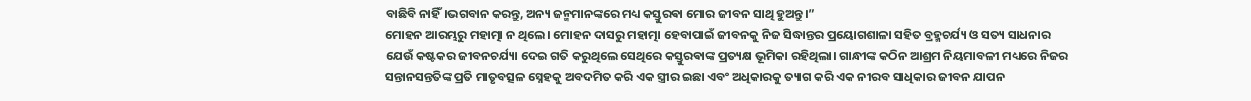ବାଛିବି ନାହିଁ।ଭଗବାନ କରନ୍ତୁ, ଅନ୍ୟ ଜନ୍ମମାନଙ୍କରେ ମଧ୍ୟ କସ୍ତୁରଵା ମୋର ଜୀବନ ସାଥି ହୁଅନ୍ତୁ।”
ମୋହନ ଆରମ୍ଭରୁ ମହାତ୍ମା ନ ଥିଲେ। ମୋହନ ଦାସରୁ ମହାତ୍ମା ହେବାପାଇଁ ଜୀବନକୁ ନିଜ ସିଦ୍ଧାନ୍ତର ପ୍ରୟୋଗଶାଳା ସହିତ ବ୍ରହ୍ମଚର୍ଯ୍ୟ ଓ ସତ୍ୟ ସାଧନାର ଯେଉଁ କଷ୍ଟକର ଜୀବନଚର୍ଯ୍ୟା ଦେଇ ଗତି କରୁଥିଲେ ସେଥିରେ କସ୍ତୁରଵାଙ୍କ ପ୍ରତ୍ୟକ୍ଷ ଭୂମିକା ରହିଥିଲା। ଗାନ୍ଧୀଙ୍କ କଠିନ ଆଶ୍ରମ ନିୟମାବଳୀ ମଧ୍ୟରେ ନିଜର ସନ୍ତାନସନ୍ତତିଙ୍କ ପ୍ରତି ମାତୃବତ୍ସଳ ସ୍ନେହକୁ ଅବଦମିତ କରି ଏକ ସ୍ତ୍ରୀର ଇଛା ଏବଂ ଅଧିକାରକୁ ତ୍ୟାଗ କରି ଏକ ନୀରବ ସାଧିକାର ଜୀବନ ଯାପନ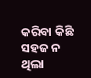କରିବା କିଛି ସହଜ ନ ଥିଲା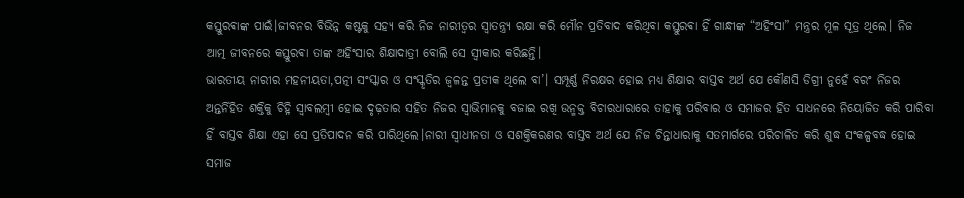କସ୍ତୁରଵାଙ୍କ ପାଇଁ।ଜୀବନର ବିଭିନ୍ନ କଷ୍ଟକୁ ସହ୍ୟ କରି ନିଜ ନାରୀତ୍ବର ସ୍ୱାତନ୍ତ୍ର୍ୟ ରକ୍ଷା କରି ମୌନ ପ୍ରତିବାଦ କରିଥିବା କସ୍ତୁରଵା ହିଁ ଗାନ୍ଧୀଙ୍କ “ଅହିଂସା” ମନ୍ତ୍ରର ମୂଳ ସୂତ୍ର ଥିଲେ। ନିଜ ଆତ୍ମ ଜୀବନରେ କସ୍ତୁରଵା ତାଙ୍କ ଅହିଂସାର ଶିକ୍ଷାଦାତ୍ରୀ ବୋଲି ସେ ସ୍ୱୀକାର କରିଛନ୍ତି।
ଭାରତୀୟ ନାରୀର ମହନୀୟତା,ପତ୍ନୀ ସଂସ୍କାର ଓ ସଂସ୍କୃତିର ଜ୍ୱଳନ୍ତ ପ୍ରତୀକ ଥିଲେ ବା’। ସମ୍ପୂର୍ଣ୍ଣ ନିରକ୍ଷର ହୋଇ ମଧ୍ୟ ଶିକ୍ଷାର ବାସ୍ତବ ଅର୍ଥ ଯେ କୌଣସି ଡିଗ୍ରୀ ନୁହେଁ ବରଂ ନିଜର ଅନ୍ତର୍ନିହିତ ଶକ୍ତିକୁ ଚିହ୍ନି ସ୍ୱାବଲମ୍ବୀ ହୋଇ ଦୃଢ଼ତାର ସହିତ ନିଜର ସ୍ୱାଭିମାନକୁ ବଜାଇ ରଖି ଉନ୍ମକ୍ତ ବିଚାରଧାରାରେ ତାହାକୁ ପରିବାର ଓ ସମାଜର ହିତ ସାଧନରେ ନିୟୋଜିତ କରି ପାରିବା ହିଁ ବାସ୍ତବ ଶିକ୍ଷା ଏହା ସେ ପ୍ରତିପାଦନ କରି ପାରିଥିଲେ।ନାରୀ ସ୍ୱାଧୀନତା ଓ ସଶକ୍ତିକରଣର ବାସ୍ତବ ଅର୍ଥ ଯେ ନିଜ ଚିନ୍ତାଧାରାକୁ ସତମାର୍ଗରେ ପରିଚାଳିତ କରି ଶୁଦ୍ଧ ସଂକଳ୍ପବଦ୍ଧ ହୋଇ ସମାଜ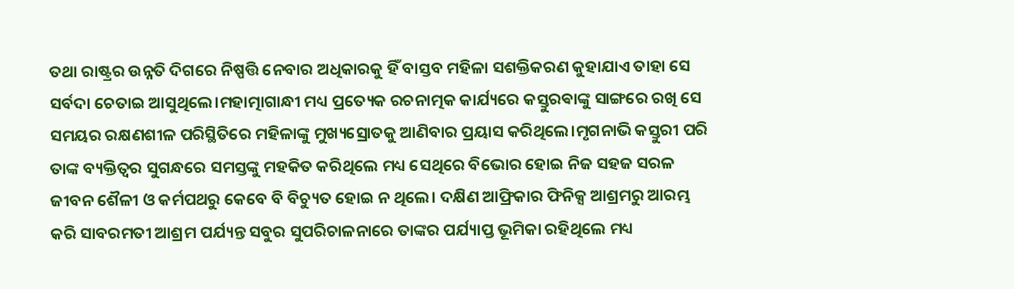ତଥା ରାଷ୍ଟ୍ରର ଉନ୍ନତି ଦିଗରେ ନିଷ୍ପତ୍ତି ନେବାର ଅଧିକାରକୁ ହିଁ ବାସ୍ତବ ମହିଳା ସଶକ୍ତିକରଣ କୁହାଯାଏ ତାହା ସେ ସର୍ବଦା ଚେତାଇ ଆସୁଥିଲେ।ମହାତ୍ମାଗାନ୍ଧୀ ମଧ୍ୟ ପ୍ରତ୍ୟେକ ରଚନାତ୍ମକ କାର୍ଯ୍ୟରେ କସ୍ତୁରଵାଙ୍କୁ ସାଙ୍ଗରେ ରଖି ସେ ସମୟର ରକ୍ଷଣଶୀଳ ପରିସ୍ଥିତିରେ ମହିଳାଙ୍କୁ ମୁଖ୍ୟସ୍ରୋତକୁ ଆଣିବାର ପ୍ରୟାସ କରିଥିଲେ।ମୃଗନାଭି କସ୍ତୁରୀ ପରି ତାଙ୍କ ବ୍ୟକ୍ତିତ୍ୱର ସୁଗନ୍ଧରେ ସମସ୍ତଙ୍କୁ ମହକିତ କରିଥିଲେ ମଧ୍ୟ ସେଥିରେ ବିଭୋର ହୋଇ ନିଜ ସହଜ ସରଳ ଜୀବନ ଶୈଳୀ ଓ କର୍ମପଥରୁ କେବେ ବି ବିଚ୍ୟୁତ ହୋଇ ନ ଥିଲେ। ଦକ୍ଷିଣ ଆଫ୍ରିକାର ଫିନିକ୍ସ ଆଶ୍ରମରୁ ଆରମ୍ଭ କରି ସାବରମତୀ ଆଶ୍ରମ ପର୍ଯ୍ୟନ୍ତ ସବୁର ସୁପରିଚାଳନାରେ ତାଙ୍କର ପର୍ଯ୍ୟାପ୍ତ ଭୂମିକା ରହିଥିଲେ ମଧ୍ୟ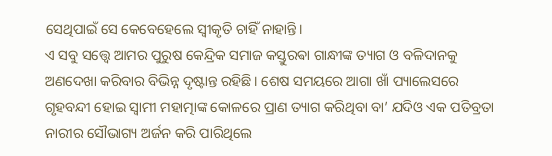ସେଥିପାଇଁ ସେ କେବେହେଲେ ସ୍ୱୀକୃତି ଚାହିଁ ନାହାନ୍ତି।
ଏ ସବୁ ସତ୍ତ୍ୱେ ଆମର ପୁରୁଷ କେନ୍ଦ୍ରିକ ସମାଜ କସ୍ତୁରଵା ଗାନ୍ଧୀଙ୍କ ତ୍ୟାଗ ଓ ବଳିଦାନକୁ ଅଣଦେଖା କରିବାର ବିଭିନ୍ନ ଦୃଷ୍ଟାନ୍ତ ରହିଛି। ଶେଷ ସମୟରେ ଆଗା ଖାଁ ପ୍ୟାଲେସରେ ଗୃହବନ୍ଦୀ ହୋଇ ସ୍ୱାମୀ ମହାତ୍ମାଙ୍କ କୋଳରେ ପ୍ରାଣ ତ୍ୟାଗ କରିଥିବା ବା’ ଯଦିଓ ଏକ ପତିବ୍ରତା ନାରୀର ସୌଭାଗ୍ୟ ଅର୍ଜନ କରି ପାରିଥିଲେ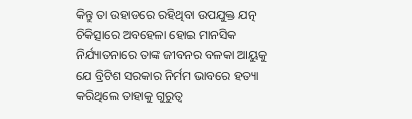କିନ୍ତୁ ତା ଉହାଡରେ ରହିଥିବା ଉପଯୁକ୍ତ ଯତ୍ନ ଚିକିତ୍ସାରେ ଅବହେଳା ହୋଇ ମାନସିକ ନିର୍ଯ୍ୟାତନାରେ ତାଙ୍କ ଜୀବନର ବଳକା ଆୟୁକୁ ଯେ ବ୍ରିଟିଶ ସରକାର ନିର୍ମମ ଭାବରେ ହତ୍ୟା କରିଥିଲେ ତାହାକୁ ଗୁରୁତ୍ୱ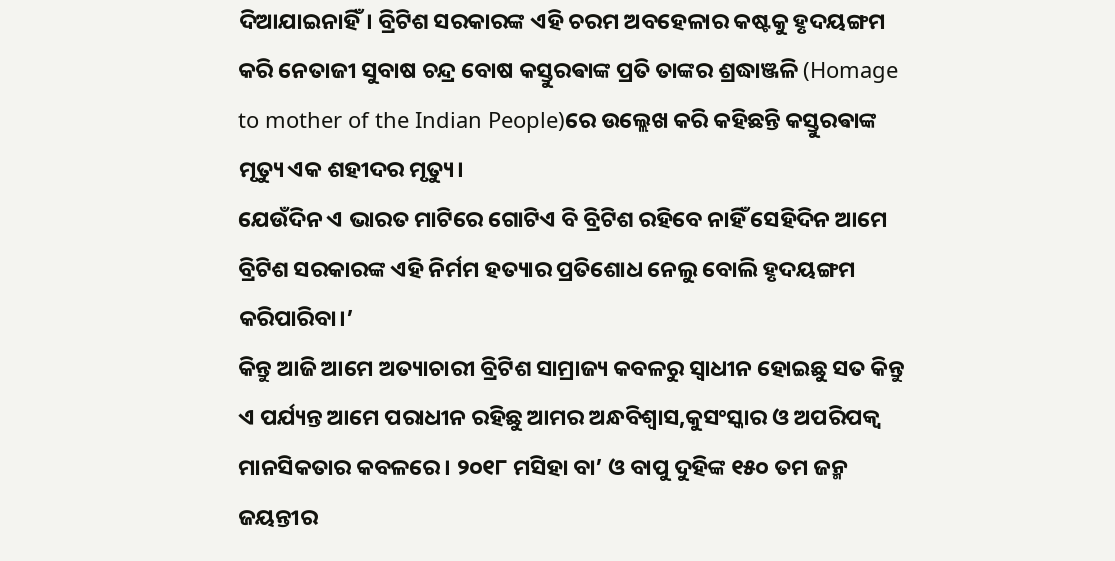ଦିଆଯାଇନାହିଁ। ବ୍ରିଟିଶ ସରକାରଙ୍କ ଏହି ଚରମ ଅବହେଳାର କଷ୍ଟକୁ ହୃଦୟଙ୍ଗମ କରି ନେତାଜୀ ସୁବାଷ ଚନ୍ଦ୍ର ବୋଷ କସ୍ତୁରଵାଙ୍କ ପ୍ରତି ତାଙ୍କର ଶ୍ରଦ୍ଧାଞ୍ଜଳି (Homage to mother of the Indian People)ରେ ଉଲ୍ଲେଖ କରି କହିଛନ୍ତି କସ୍ତୁରଵାଙ୍କ ମୃତ୍ୟୁ ଏକ ଶହୀଦର ମୃତ୍ୟୁ।
ଯେଉଁଦିନ ଏ ଭାରତ ମାଟିରେ ଗୋଟିଏ ବି ବ୍ରିଟିଶ ରହିବେ ନାହିଁ ସେହିଦିନ ଆମେ ବ୍ରିଟିଶ ସରକାରଙ୍କ ଏହି ନିର୍ମମ ହତ୍ୟାର ପ୍ରତିଶୋଧ ନେଲୁ ବୋଲି ହୃଦୟଙ୍ଗମ କରିପାରିବା।’
କିନ୍ତୁ ଆଜି ଆମେ ଅତ୍ୟାଚାରୀ ବ୍ରିଟିଶ ସାମ୍ରାଜ୍ୟ କବଳରୁ ସ୍ୱାଧୀନ ହୋଇଛୁ ସତ କିନ୍ତୁ ଏ ପର୍ଯ୍ୟନ୍ତ ଆମେ ପରାଧୀନ ରହିଛୁ ଆମର ଅନ୍ଧବିଶ୍ୱାସ,କୁସଂସ୍କାର ଓ ଅପରିପକ୍ୱ ମାନସିକତାର କବଳରେ। ୨୦୧୮ ମସିହା ବା’ ଓ ବାପୁ ଦୁହିଙ୍କ ୧୫୦ ତମ ଜନ୍ମ ଜୟନ୍ତୀର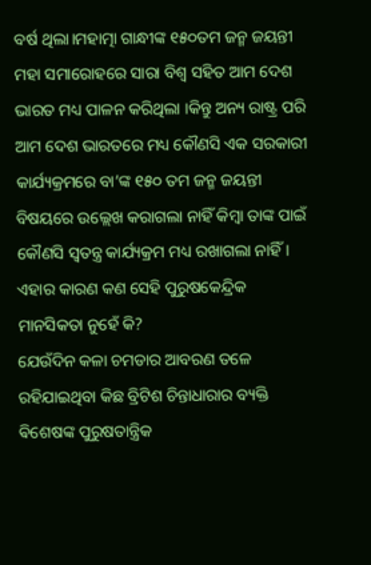ବର୍ଷ ଥିଲା।ମହାତ୍ମା ଗାନ୍ଧୀଙ୍କ ୧୫୦ତମ ଜନ୍ମ ଜୟନ୍ତୀ ମହା ସମାରୋହରେ ସାରା ବିଶ୍ୱ ସହିତ ଆମ ଦେଶ ଭାରତ ମଧ୍ୟ ପାଳନ କରିଥିଲା ।କିନ୍ତୁ ଅନ୍ୟ ରାଷ୍ଟ୍ର ପରି ଆମ ଦେଶ ଭାରତରେ ମଧ୍ୟ କୌଣସି ଏକ ସରକାରୀ କାର୍ଯ୍ୟକ୍ରମରେ ବା’ଙ୍କ ୧୫୦ ତମ ଜନ୍ମ ଜୟନ୍ତୀ ବିଷୟରେ ଉଲ୍ଲେଖ କରାଗଲା ନାହିଁ କିମ୍ବା ତାଙ୍କ ପାଇଁ କୌଣସି ସ୍ୱତନ୍ତ୍ର କାର୍ଯ୍ୟକ୍ରମ ମଧ୍ୟ ରଖାଗଲା ନାହିଁ। ଏହାର କାରଣ କଣ ସେହି ପୁରୁଷକେନ୍ଦ୍ରିକ ମାନସିକତା ନୁହେଁ କି?
ଯେଉଁଦିନ କଳା ଚମଡାର ଆବରଣ ତଳେ ରହିଯାଇଥିବା କିଛ ବ୍ରିଟିଶ ଚିନ୍ତାଧାରାର ବ୍ୟକ୍ତି ଵିଶେଷଙ୍କ ପୁରୁଷତାନ୍ତ୍ରିକ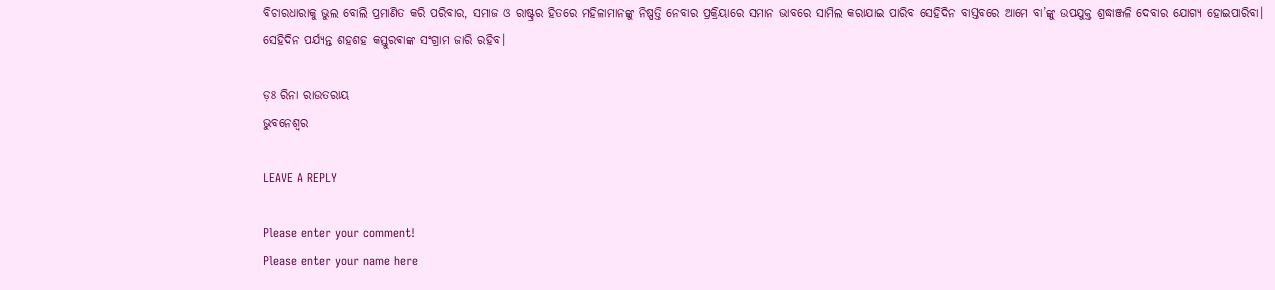ବିଚାରଧାରାକୁ ଭୁଲ ବୋଲି ପ୍ରମାଣିତ କରି ପରିବାର, ସମାଜ ଓ ରାଷ୍ଟ୍ରର ହିତରେ ମହିଳାମାନଙ୍କୁ ନିଷ୍ପତ୍ତି ନେବାର ପ୍ରକ୍ରିୟାରେ ସମାନ ଭାବରେ ସାମିଲ କରାଯାଇ ପାରିବ ସେହିଦିନ ବାସ୍ତବରେ ଆମେ ବା’ଙ୍କୁ ଉପଯୁକ୍ତ ଶ୍ରଦ୍ଧାଞ୍ଜଳି ଦେବାର ଯୋଗ୍ୟ ହୋଇପାରିବା।
ସେହିଦିନ ପର୍ଯ୍ୟନ୍ତ ଶହଶହ କସ୍ତୁରଵାଙ୍କ ସଂଗ୍ରାମ ଜାରି ରହିବ।

ଡ଼ଃ ରିନା ରାଉତରାୟ
ଭୁବନେଶ୍ୱର

LEAVE A REPLY

Please enter your comment!
Please enter your name here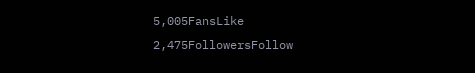5,005FansLike
2,475FollowersFollow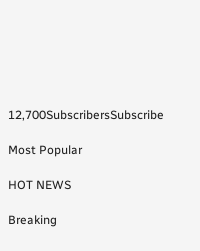12,700SubscribersSubscribe

Most Popular

HOT NEWS

Breaking